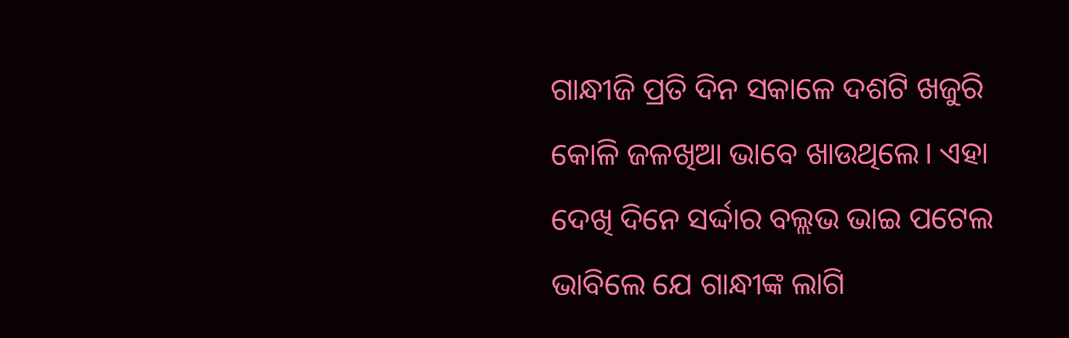ଗାନ୍ଧୀଜି ପ୍ରତି ଦିନ ସକାଳେ ଦଶଟି ଖଜୁରି କୋଳି ଜଳଖିଆ ଭାବେ ଖାଉଥିଲେ। ଏହା ଦେଖି ଦିନେ ସର୍ଦ୍ଦାର ବଲ୍ଲଭ ଭାଇ ପଟେଲ ଭାବିଲେ ଯେ ଗାନ୍ଧୀଙ୍କ ଲାଗି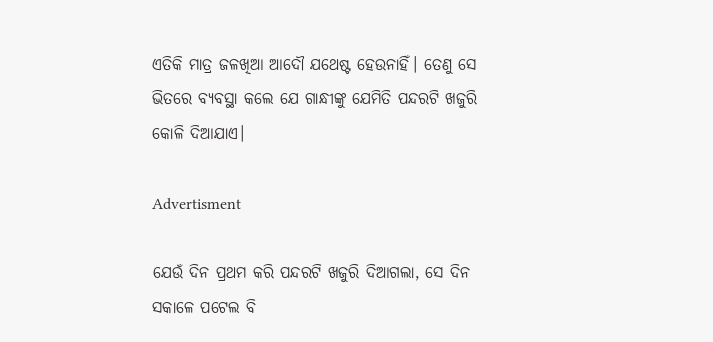ଏତିକି ମାତ୍ର ଜଳଖିଆ ଆଦୌ ଯଥେଷ୍ଟ ହେଉନାହିଁ। ତେଣୁ ସେ ଭିତରେ ବ୍ୟବସ୍ଥା କଲେ ଯେ ଗାନ୍ଧୀଙ୍କୁ ଯେମିତି ପନ୍ଦରଟି ଖଜୁରି କୋଳି ଦିଆଯାଏ।

Advertisment

ଯେଉଁ ଦିନ ପ୍ରଥମ କରି ପନ୍ଦରଟି ଖଜୁରି ଦିଆଗଲା, ସେ ଦିନ ସକାଳେ ପଟେଲ ବି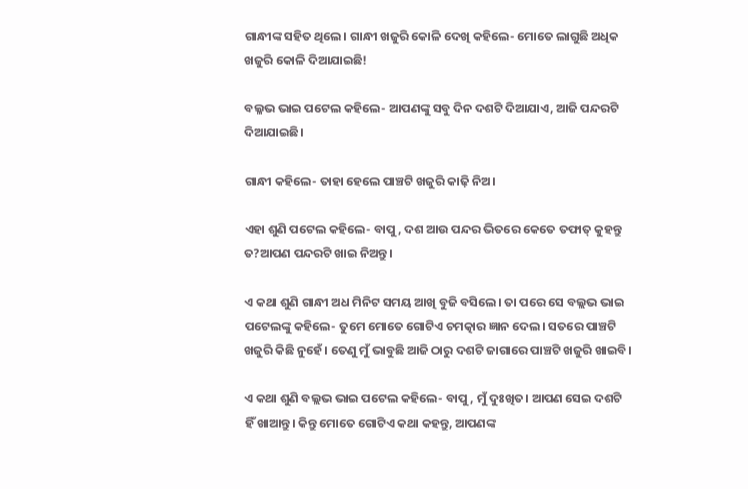ଗାନ୍ଧୀଙ୍କ ସହିତ ଥିଲେ। ଗାନ୍ଧୀ ଖଜୁରି କୋଳି ଦେଖି କହିଲେ- ମୋତେ ଲାଗୁଛି ଅଧିକ ଖଜୁରି କୋଳି ଦିଆଯାଇଛି!

ବଲ୍ଳଭ ଭାଇ ପଟେଲ କହିଲେ- ଆପଣଙ୍କୁ ସବୁ ଦିନ ଦଶଟି ଦିଆଯାଏ, ଆଜି ପନ୍ଦରଟି ଦିଆଯାଇଛି।

ଗାନ୍ଧୀ କହିଲେ- ତାହା ହେଲେ ପାଞ୍ଚଟି ଖଜୁରି କାଢ଼ି ନିଅ।

ଏହା ଶୁଣି ପଟେଲ କହିଲେ- ବାପୁ, ଦଶ ଆଉ ପନ୍ଦର ଭିତରେ କେତେ ତଫାତ୍‌ କୁହନ୍ତୁ ତ?ଆପଣ ପନ୍ଦରଟି ଖାଇ ନିଅନ୍ତୁ।

ଏ କଥା ଶୁଣି ଗାନ୍ଧୀ ଅଧ ମିନିଟ ସମୟ ଆଖି ବୁଜି ବସିଲେ। ତା ପରେ ସେ ବଲ୍ଲଭ ଭାଇ ପଟେଲଙ୍କୁ କହିଲେ- ତୁମେ ମୋତେ ଗୋଟିଏ ଚମତ୍କାର ଜ୍ଞାନ ଦେଲ। ସତରେ ପାଞ୍ଚଟି ଖଜୁରି କିଛି ନୁହେଁ। ତେଣୁ ମୁଁ ଭାବୁଛି ଆଜି ଠାରୁ ଦଶଟି ଜାଗାରେ ପାଞ୍ଚଟି ଖଜୁରି ଖାଇବି।

ଏ କଥା ଶୁଣି ବଲ୍ଲଭ ଭାଇ ପଟେଲ କହିଲେ- ବାପୁ, ମୁଁ ଦୁଃଖିତ। ଆପଣ ସେଇ ଦଶଟି ହିଁ ଖାଆନ୍ତୁ। କିନ୍ତୁ ମୋତେ ଗୋଟିଏ କଥା କହନ୍ତୁ, ଆପଣଙ୍କ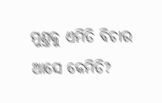ମୁଣ୍ତକୁ ଏମିତି ବିଚାର ଆସେ କେମିତି?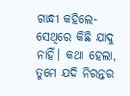ଗାନ୍ଧୀ କହିଲେ- ସେଥିରେ କିଛି ଯାଦୁ ନାହିଁ। କଥା ହେଲା, ତୁମେ ଯଦି ନିରନ୍ତର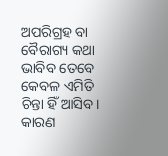ଅପରିଗ୍ରହ ବା ବୈରାଗ୍ୟ କଥା ଭାବିବ ତେବେ କେବଳ ଏମିତି ଚିନ୍ତା ହିଁ ଆସିବ। କାରଣ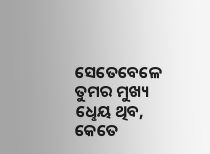ସେତେବେଳେ ତୁମର ମୁଖ୍ୟ ଧେୢୟ ଥିବ, କେତେ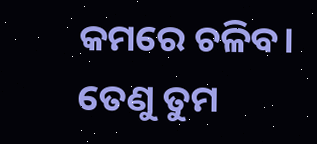କମରେ ଚଳିବ। ତେଣୁ ତୁମ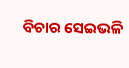ବିଚାର ସେଇଭଳି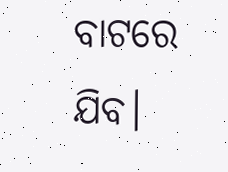ବାଟରେ ଯିବ।